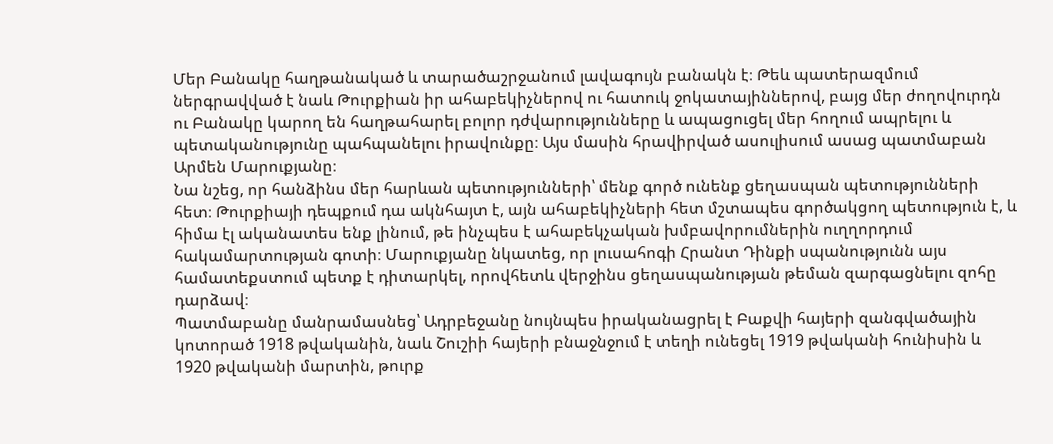Մեր Բանակը հաղթանակած և տարածաշրջանում լավագույն բանակն է։ Թեև պատերազմում ներգրավված է նաև Թուրքիան իր ահաբեկիչներով ու հատուկ ջոկատայիններով, բայց մեր ժողովուրդն ու Բանակը կարող են հաղթահարել բոլոր դժվարությունները և ապացուցել մեր հողում ապրելու և պետականությունը պահպանելու իրավունքը։ Այս մասին հրավիրված ասուլիսում ասաց պատմաբան Արմեն Մարուքյանը։
Նա նշեց, որ հանձինս մեր հարևան պետությունների՝ մենք գործ ունենք ցեղասպան պետությունների հետ։ Թուրքիայի դեպքում դա ակնհայտ է, այն ահաբեկիչների հետ մշտապես գործակցող պետություն է, և հիմա էլ ականատես ենք լինում, թե ինչպես է ահաբեկչական խմբավորումներին ուղղորդում հակամարտության գոտի։ Մարուքյանը նկատեց, որ լուսահոգի Հրանտ Դինքի սպանությունն այս համատեքստում պետք է դիտարկել, որովհետև վերջինս ցեղասպանության թեման զարգացնելու զոհը դարձավ։
Պատմաբանը մանրամասնեց՝ Ադրբեջանը նույնպես իրականացրել է Բաքվի հայերի զանգվածային կոտորած 1918 թվականին, նաև Շուշիի հայերի բնաջնջում է տեղի ունեցել 1919 թվականի հունիսին և 1920 թվականի մարտին, թուրք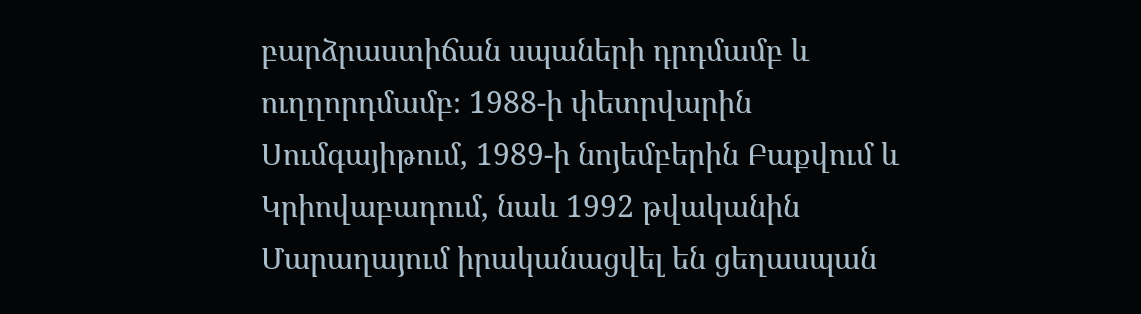բարձրաստիճան սպաների դրդմամբ և ուղղորդմամբ։ 1988-ի փետրվարին Սումգայիթում, 1989-ի նոյեմբերին Բաքվում և Կրիովաբադում, նաև 1992 թվականին Մարաղայում իրականացվել են ցեղասպան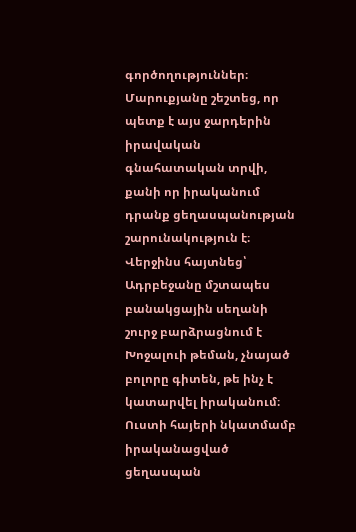գործողություններ։ Մարուքյանը շեշտեց, որ պետք է այս ջարդերին իրավական գնահատական տրվի, քանի որ իրականում դրանք ցեղասպանության շարունակություն է։ Վերջինս հայտնեց՝ Ադրբեջանը մշտապես բանակցային սեղանի շուրջ բարձրացնում է Խոջալուի թեման, չնայած բոլորը գիտեն, թե ինչ է կատարվել իրականում։ Ուստի հայերի նկատմամբ իրականացված ցեղասպան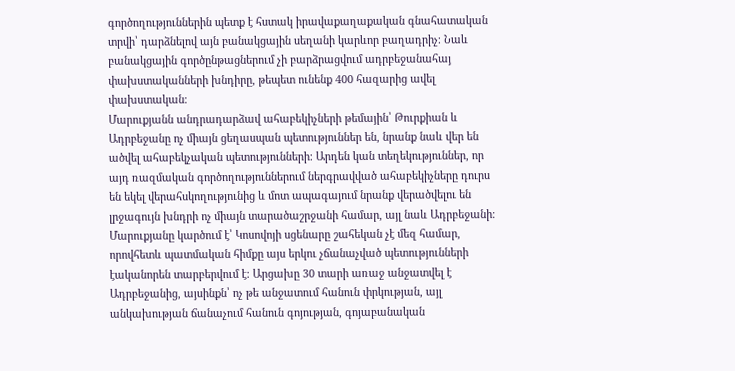գործողություններին պետք է հստակ իրավաքաղաքական գնահատական տրվի՝ դարձնելով այն բանակցային սեղանի կարևոր բաղադրիչ։ Նաև բանակցային գործընթացներում չի բարձրացվում ադրբեջանահայ փախստականների խնդիրը, թեպետ ունենք 400 հազարից ավել փախստական։
Մարուքյանն անդրադարձավ ահաբեկիչների թեմային՝ Թուրքիան և Ադրբեջանը ոչ միայն ցեղասպան պետություններ են, նրանք նաև վեր են ածվել ահաբեկչական պետությունների։ Արդեն կան տեղեկություններ, որ այդ ռազմական գործողություններում ներգրավված ահաբեկիչները դուրս են եկել վերահսկողությունից և մոտ ապագայում նրանք վերածվելու են լրջագույն խնդրի ոչ միայն տարածաշրջանի համար, այլ նաև Ադրբեջանի։
Մարուքյանը կարծում է՝ Կոսովոյի սցենարը շահեկան չէ մեզ համար, որովհետև պատմական հիմքը այս երկու չճանաչված պետությունների էականորեն տարբերվում է։ Արցախը 30 տարի առաջ անջատվել է Ադրբեջանից, այսինքն՝ ոչ թե անջատում հանուն փրկության, այլ անկախության ճանաչում հանուն գոյության, գոյաբանական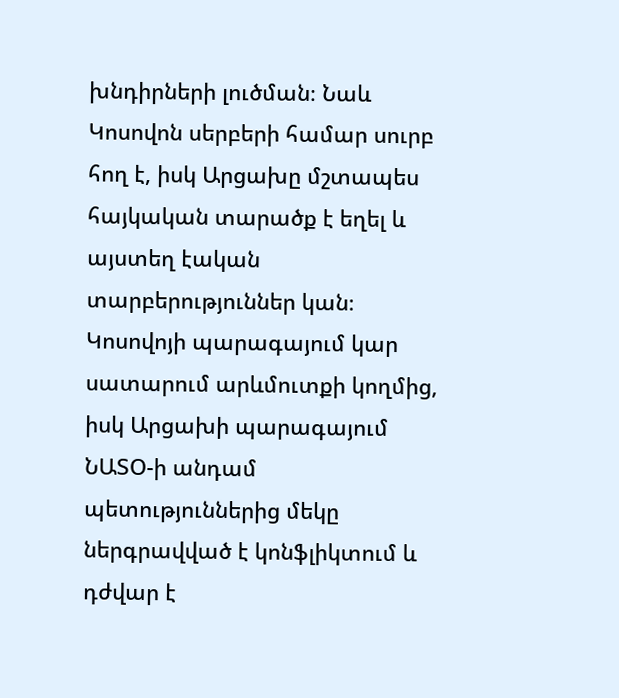խնդիրների լուծման։ Նաև Կոսովոն սերբերի համար սուրբ հող է, իսկ Արցախը մշտապես հայկական տարածք է եղել և այստեղ էական տարբերություններ կան։ Կոսովոյի պարագայում կար սատարում արևմուտքի կողմից, իսկ Արցախի պարագայում ՆԱՏՕ-ի անդամ պետություններից մեկը ներգրավված է կոնֆլիկտում և դժվար է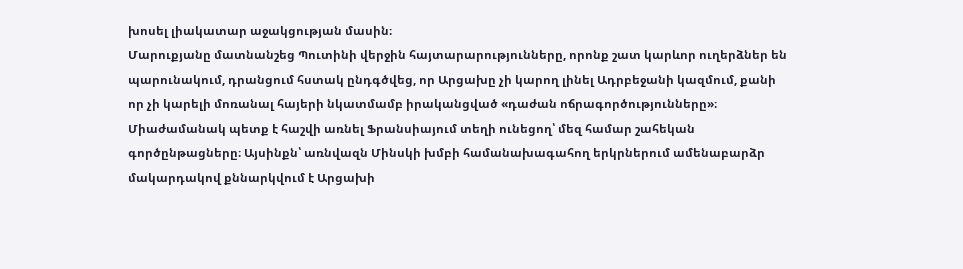խոսել լիակատար աջակցության մասին։
Մարուքյանը մատնանշեց Պուտինի վերջին հայտարարությունները, որոնք շատ կարևոր ուղերձներ են պարունակում, դրանցում հստակ ընդգծվեց, որ Արցախը չի կարող լինել Ադրբեջանի կազմում, քանի որ չի կարելի մոռանալ հայերի նկատմամբ իրականցված «դաժան ոճրագործությունները»։
Միաժամանակ պետք է հաշվի առնել Ֆրանսիայում տեղի ունեցող՝ մեզ համար շահեկան գործընթացները։ Այսինքն՝ առնվազն Մինսկի խմբի համանախագահող երկրներում ամենաբարձր մակարդակով քննարկվում է Արցախի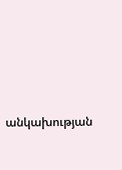անկախության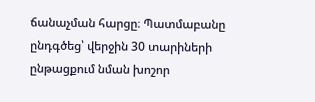ճանաչման հարցը։ Պատմաբանը ընդգծեց՝ վերջին 30 տարիների ընթացքում նման խոշոր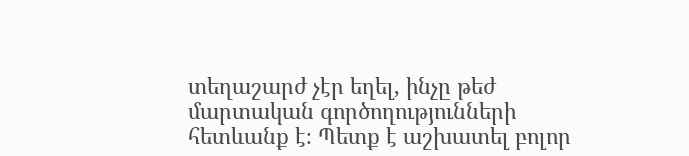տեղաշարժ չէր եղել, ինչը թեժ մարտական գործողությունների հետևանք է։ Պետք է աշխատել բոլոր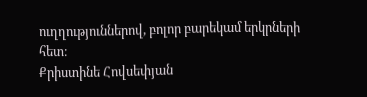ուղղություններով, բոլոր բարեկամ երկրների հետ։
Քրիստինե Հովսեփյան